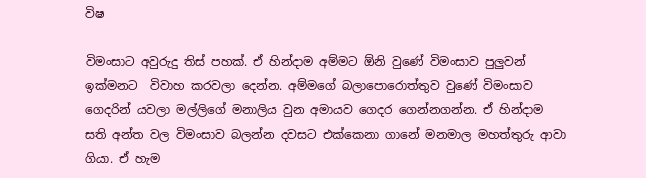විෂ

විමංසාට අවුරුදු තිස් පහක්. ඒ හින්දාම අම්මට ඕනි වුණේ විමංසාව පුලුවන් ඉක්මනට  විවාහ කරවලා දෙන්න. අම්මගේ බලාපොරොත්තුව වුණේ විමංසාව ගෙදරින් යවලා මල්ලිගේ මනාලිය වුන අමායව ගෙදර ගෙන්නගන්න. ඒ හින්දාම සති අන්ත වල විමංසාව බලන්න දවසට එක්කෙනා ගානේ මනමාල මහත්තුරු ආවා ගියා. ඒ හැම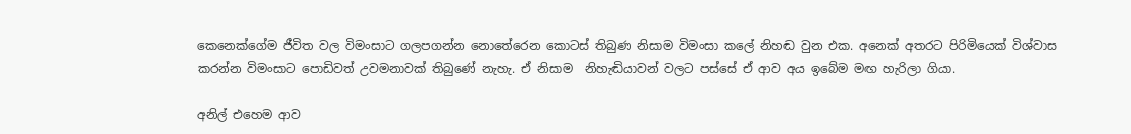කෙනෙක්ගේම ජීවිත වල විමංසාට ගලපගන්න නොතේරෙන කොටස් තිබුණ නිසාම විමංසා කලේ නිහඬ වුන එක. අනෙක් අතරට පිරිමියෙක් විශ්වාස කරන්න විමංසාට පොඩිවත් උවමනාවක් තිබුණේ නැහැ. ඒ නිසාම  නිහැඬියාවන් වලට පස්සේ ඒ ආව අය ඉබේම මඟ හැරිලා ගියා.

අනිල් එහෙම ආව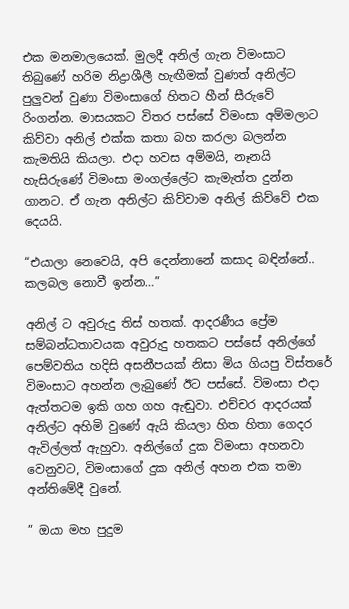එක මනමාලයෙක්. මුලදී අනිල් ගැන විමංසාට තිබුණේ හරිම නිද්‍රාශීලී හැඟීමක් වුණත් අනිල්ට පුලුවන් වුණා විමංසාගේ හිතට හීන් සීරුවේ රිංගන්න. මාසයකට විතර පස්සේ විමංසා අම්මලාට කිව්වා අනිල් එක්ක කතා බහ කරලා බලන්න කැමතියි කියලා. එදා හවස අම්මයි, නෑනයි හැසිරුණේ විමංසා මංගල්ලේට කැමැත්ත දුන්න ගානට. ඒ ගැන අනිල්ට කිව්වාම අනිල් කිව්වේ එක දෙයයි.

“එයාලා නෙවෙයි, අපි දෙන්නානේ කසාද බඳින්නේ.. කලබල නොවී ඉන්න…”

අනිල් ට අවුරුදු තිස් හතක්. ආදරණීය ප්‍රේම සම්බන්ධතාවයක අවුරුදු හතකට පස්සේ අනිල්ගේ පෙම්වතිය හදිසි අසනීපයක් නිසා මිය ගියපු විස්තරේ විමංසාට අහන්න ලැබුණේ ඊට පස්සේ. විමංසා එදා ඇත්තටම ඉකි ගහ ගහ ඇඬුවා. එච්චර ආදරයක් අනිල්ට අහිමි වුණේ ඇයි කියලා හිත හිතා ගෙදර ඇවිල්ලත් ඇහුවා. අනිල්ගේ දුක විමංසා අහනවා වෙනුවට, විමංසාගේ දුක අනිල් අහන එක තමා අන්තිමේදී වුනේ.

” ඔයා මහ පුදුම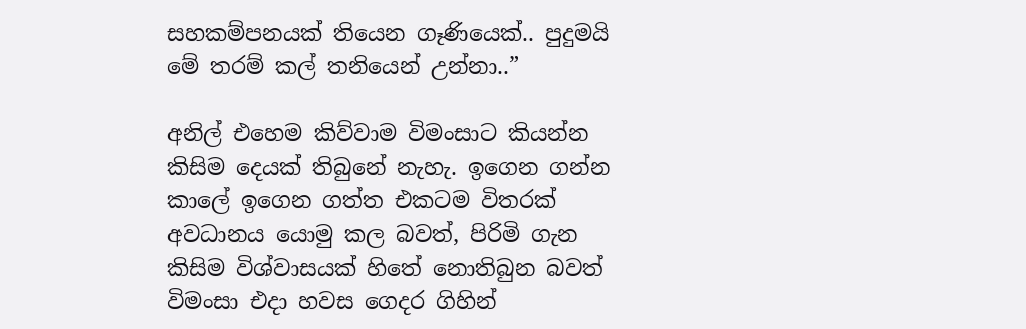සහකම්පනයක් තියෙන ගෑණියෙක්.. පුදුමයි මේ තරම් කල් තනියෙන් උන්නා..”

අනිල් එහෙම කිව්වාම විමංසාට කියන්න කිසිම දෙයක් තිබුනේ නැහැ. ඉගෙන ගන්න කාලේ ඉගෙන ගත්ත එකටම විතරක් අවධානය යොමු කල බවත්, පිරිමි ගැන කිසිම විශ්වාසයක් හිතේ නොතිබුන බවත් විමංසා එදා හවස ගෙදර ගිහින්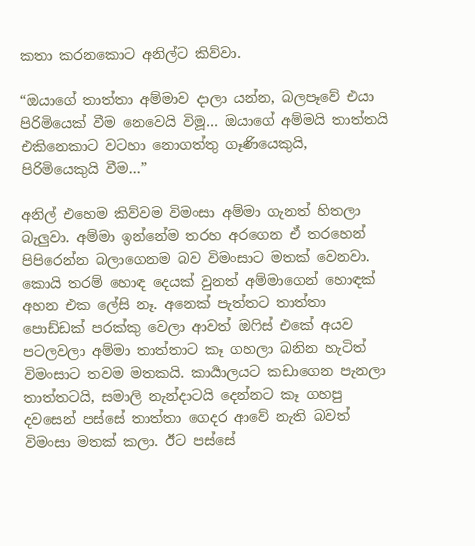කතා කරනකොට අනිල්ට කිව්වා.

“ඔයාගේ තාත්තා අම්මාව දාලා යන්න, බලපෑවේ එයා පිරිමියෙක් වීම නෙවෙයි විමූ… ඔයාගේ අම්මයි තාත්තයි එකිනෙකාට වටහා නොගත්තු ගෑණියෙකුයි, පිරිමියෙකුයි වීම…”

අනිල් එහෙම කිව්වම විමංසා අම්මා ගැනත් හිතලා බැලුවා. අම්මා ඉන්නේම තරහ අරගෙන ඒ තරහෙන් පිපිරෙන්න බලාගෙනම බව විමංසාට මතක් වෙනවා. කොයි තරම් හොඳ දෙයක් වුනත් අම්මාගෙන් හොඳක් අහන එක ලේසි නෑ. අනෙක් පැත්තට තාත්තා පොඩ්ඩක් පරක්කු වෙලා ආවත් ඔෆිස් එකේ අයව පටලවලා අම්මා තාත්තාට කෑ ගහලා බනින හැටිත් විමංසාට තවම මතකයි. කාර්‍යාලයට කඩාගෙන පැනලා තාත්තටයි, සමාලි නැන්දාටයි දෙන්නට කෑ ගහපු දවසෙන් පස්සේ තාත්තා ගෙදර ආවේ නැති බවත් විමංසා මතක් කලා. ඊට පස්සේ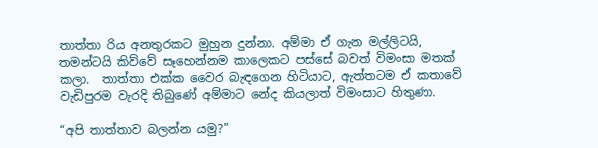තාත්තා රිය අනතුරකට මුහුන දුන්නා. අම්මා ඒ ගැන මල්ලිටයි, තමන්ටයි කිව්වේ සෑහෙන්නම කාලෙකට පස්සේ බවත් විමංසා මතක් කලා.  තාත්තා එක්ක වෛර බැඳගෙන හිටියාට, ඇත්තටම ඒ කතාවේ වැඩිපුරම වැරදි තිබුණේ අම්මාට නේද කියලාත් විමංසාට හිතුණා.

“අපි තාත්තාව බලන්න යමු?”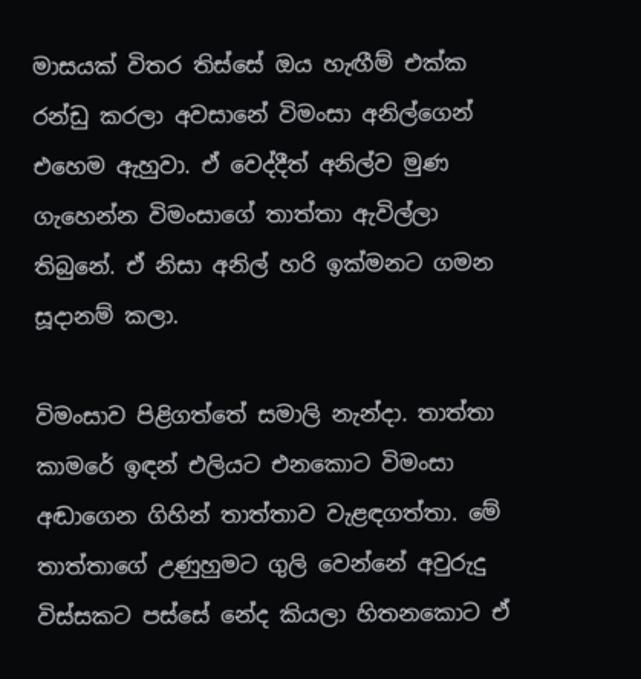මාසයක් විතර තිස්සේ ඔය හැඟීම් එක්ක රන්ඩු කරලා අවසානේ විමංසා අනිල්ගෙන් එහෙම ඇහුවා. ඒ වෙද්දීත් අනිල්ව මුණ ගැහෙන්න විමංසාගේ තාත්තා ඇවිල්ලා තිබුනේ. ඒ නිසා අනිල් හරි ඉක්මනට ගමන සූදානම් කලා.

විමංසාව පිළිගත්තේ සමාලි නැන්දා. තාත්තා කාමරේ ඉඳන් එලියට එනකොට විමංසා අඬාගෙන ගිහින් තාත්තාව වැළඳගත්තා. මේ තාත්තාගේ උණුහුමට ගුලි වෙන්නේ අවුරුදු විස්සකට පස්සේ නේද කියලා හිතනකොට ඒ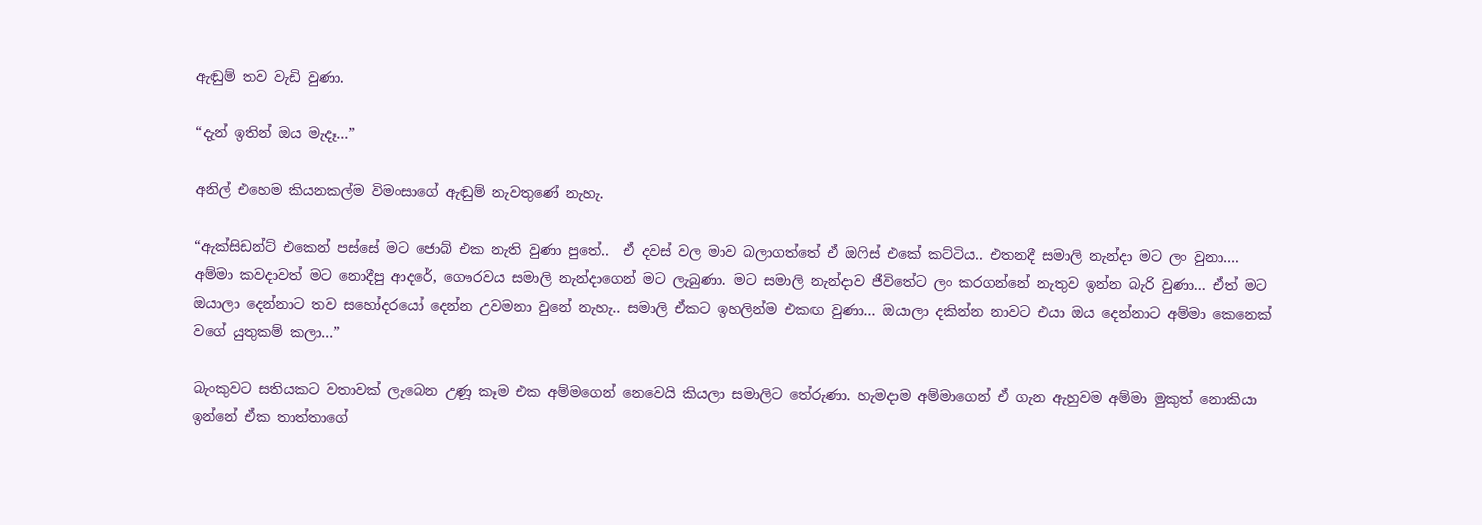ඇඬුම් තව වැඩි වුණා.

“දැන් ඉතින් ඔය මැදෑ…”

අනිල් එහෙම කියනකල්ම විමංසාගේ ඇඬුම් නැවතුණේ නැහැ.

“ඇක්සිඩන්ට් එකෙන් පස්සේ මට ජොබ් එක නැති වුණා පුතේ..  ඒ දවස් වල මාව බලාගත්තේ ඒ ඔෆිස් එකේ කට්ටිය.. එතනදී සමාලි නැන්දා මට ලං වුනා…. අම්මා කවදාවත් මට නොදීපු ආදරේ, ගෞරවය සමාලි නැන්දාගෙන් මට ලැබුණා. මට සමාලි නැන්දාව ජීවිතේට ලං කරගන්නේ නැතුව ඉන්න බැරි වුණා… ඒත් මට ඔයාලා දෙන්නාට තව සහෝදරයෝ දෙන්න උවමනා වුනේ නැහැ.. සමාලි ඒකට ඉහලින්ම එකඟ වුණා… ඔයාලා දකින්න නාවට එයා ඔය දෙන්නාට අම්මා කෙනෙක් වගේ යුතුකම් කලා…”

බැංකුවට සතියකට වතාවක් ලැබෙන උණූ කෑම එක අම්මගෙන් නෙවෙයි කියලා සමාලිට තේරුණා. හැමදාම අම්මාගෙන් ඒ ගැන ඇහුවම අම්මා මුකුත් නොකියා ඉන්නේ ඒක තාත්තාගේ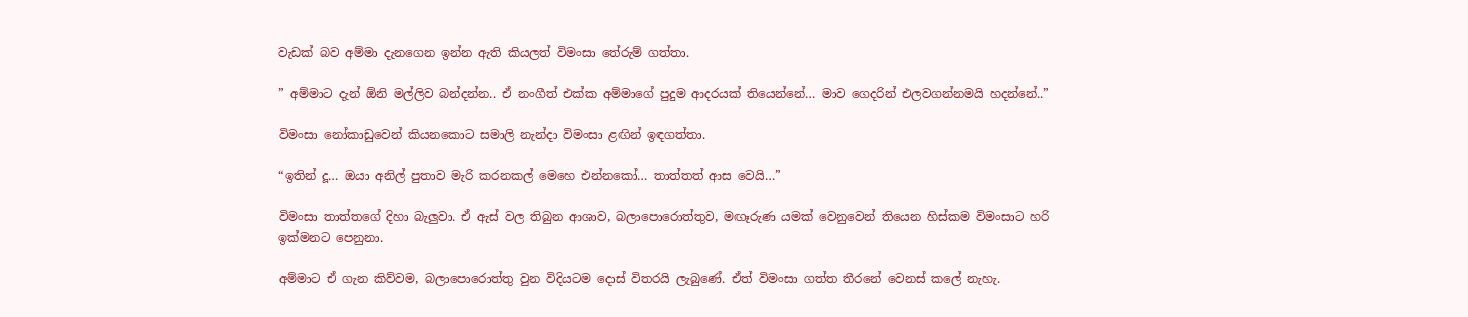වැඩක් බව අම්මා දැනගෙන ඉන්න ඇති කියලත් විමංසා තේරුම් ගත්තා.

” අම්මාට දැන් ඕනි මල්ලිව බන්දන්න.. ඒ නංගීත් එක්ක අම්මාගේ පුදුම ආදරයක් තියෙන්නේ… මාව ගෙදරින් එලවගන්නමයි හදන්නේ..”

විමංසා නෝකාඩුවෙන් කියනකොට සමාලි නැන්දා විමංසා ළඟින් ඉඳගත්තා.

“ඉතින් දූ… ඔයා අනිල් පුතාව මැරි කරනකල් මෙහෙ එන්නකෝ… තාත්තත් ආස වෙයි…”

විමංසා තාත්තගේ දිහා බැලුවා. ඒ ඇස් වල තිබුන ආශාව, බලාපොරොත්තුව, මඟෑරුණ යමක් වෙනුවෙන් තියෙන හිස්කම විමංසාට හරි ඉක්මනට පෙනුනා.

අම්මාට ඒ ගැන කිව්වම, බලාපොරොත්තු වුන විදියටම දොස් විතරයි ලැබුණේ. ඒත් විමංසා ගත්ත තීරනේ වෙනස් කලේ නැහැ.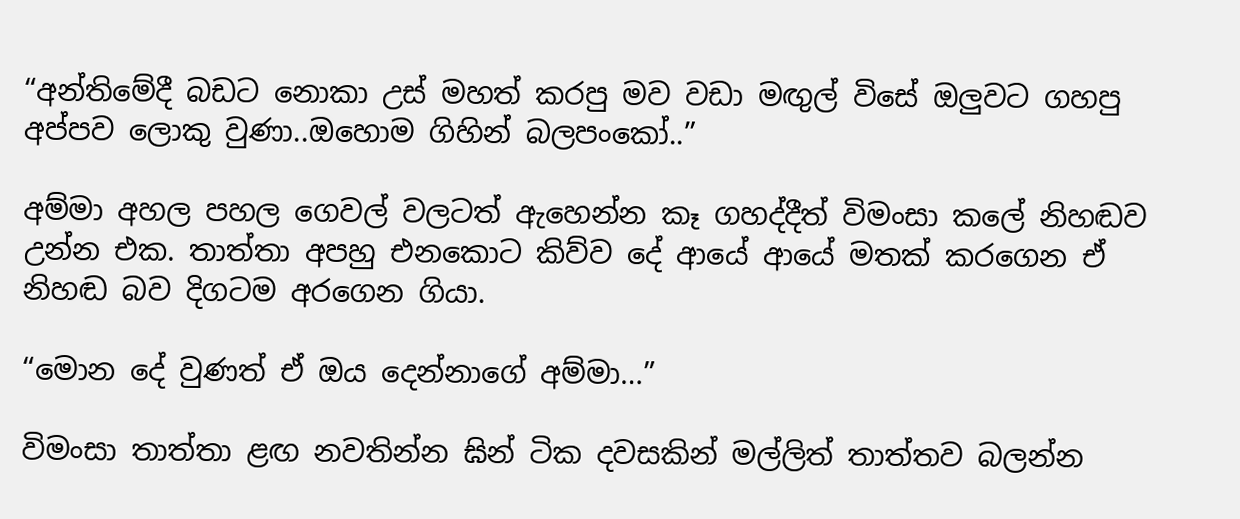“අන්තිමේදී බඩට නොකා උස් මහත් කරපු මව වඩා මඟුල් විසේ ඔලුවට ගහපු අප්පව ලොකු වුණා..ඔහොම ගිහින් බලපංකෝ..”

අම්මා අහල පහල ගෙවල් වලටත් ඇහෙන්න කෑ ගහද්දීත් විමංසා කලේ නිහඬව උන්න එක. තාත්තා අපහු එනකොට කිව්ව දේ ආයේ ආයේ මතක් කරගෙන ඒ නිහඬ බව දිගටම අරගෙන ගියා.

“මොන දේ වුණත් ඒ ඔය දෙන්නාගේ අම්මා…”

විමංසා තාත්තා ළඟ නවතින්න ඝින් ටික දවසකින් මල්ලිත් තාත්තව බලන්න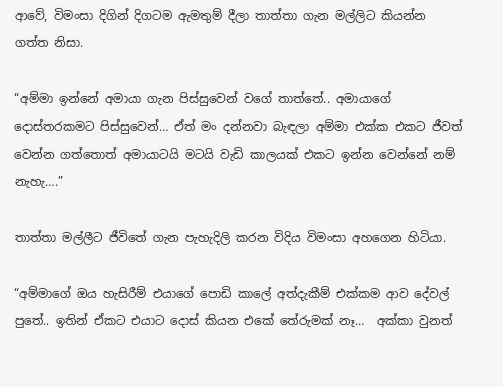ආවේ, විමංසා දිගින් දිගටම ඇමතුම් දීලා තාත්තා ගැන මල්ලිට කියන්න ගත්ත නිසා.

“අම්මා ඉන්නේ අමායා ගැන පිස්සුවෙන් වගේ තාත්තේ.. අමායාගේ දොස්තරකමට පිස්සුවෙන්… ඒත් මං දන්නවා බැඳලා අම්මා එක්ක එකට ජීවත් වෙන්න ගත්තොත් අමායාටයි මටයි වැඩි කාලයක් එකට ඉන්න වෙන්නේ නම් නැහැ….”

තාත්තා මල්ලීට ජීවිතේ ගැන පැහැදිලි කරන විදිය විමංසා අහගෙන හිටියා.

“අම්මාගේ ඔය හැසිරීම් එයාගේ පොඩි කාලේ අත්දැකීම් එක්කම ආව දේවල් පුතේ.. ඉතින් ඒකට එයාට දොස් කියන එකේ තේරුමක් නෑ…  අක්කා වුනත්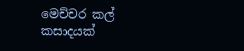මෙච්චර කල් කසාදයක්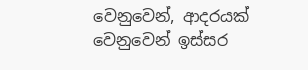වෙනුවෙන්, ආදරයක් වෙනුවෙන් ඉස්සර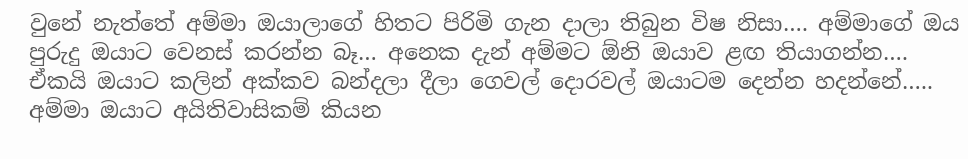වුනේ නැත්තේ අම්මා ඔයාලාගේ හිතට පිරිමි ගැන දාලා තිබුන විෂ නිසා…. අම්මාගේ ඔය පුරුදු ඔයාට වෙනස් කරන්න බෑ… අනෙක දැන් අම්මට ඕනි ඔයාව ළඟ තියාගන්න…. ඒකයි ඔයාට කලින් අක්කව බන්දලා දීලා ගෙවල් දොරවල් ඔයාටම දෙන්න හදන්නේ….. අම්මා ඔයාට අයිතිවාසිකම් කියන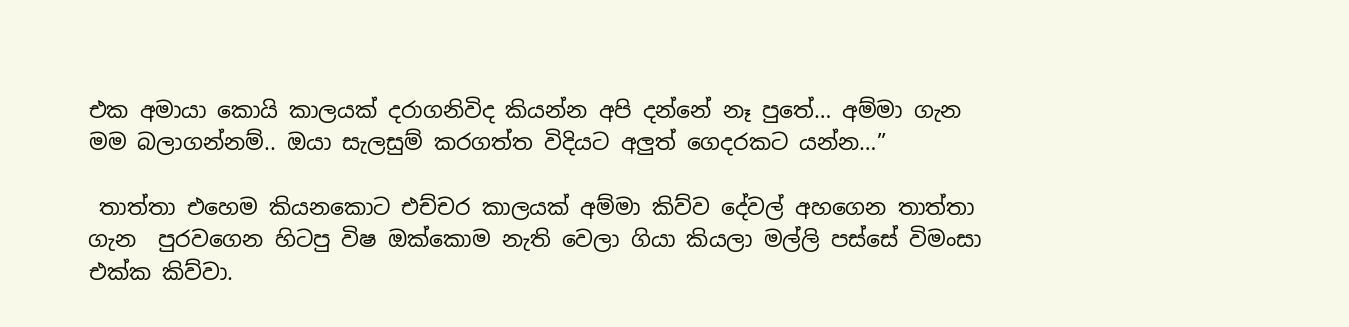එක අමායා කොයි කාලයක් දරාගනිවිද කියන්න අපි දන්නේ නෑ පුතේ… අම්මා ගැන මම බලාගන්නම්.. ඔයා සැලසුම් කරගත්ත විදියට අලුත් ගෙදරකට යන්න…”

 තාත්තා එහෙම කියනකොට එච්චර කාලයක් අම්මා කිව්ව දේවල් අහගෙන තාත්තා ගැන  පුරවගෙන හිටපු විෂ ඔක්කොම නැති වෙලා ගියා කියලා මල්ලි පස්සේ විමංසා එක්ක කිව්වා.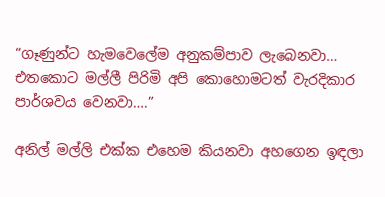“ගෑණුන්ට හැමවෙලේම අනුකම්පාව ලැබෙනවා… එතකොට මල්ලී පිරිමි අපි කොහොමටත් වැරදිකාර පාර්ශවය වෙනවා….”

අනිල් මල්ලි එක්ක එහෙම කියනවා අහගෙන ඉඳලා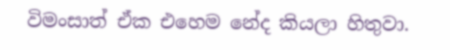විමංසාත් ඒක එහෙම නේද කියලා හිතුවා.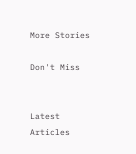More Stories

Don't Miss


Latest Articles